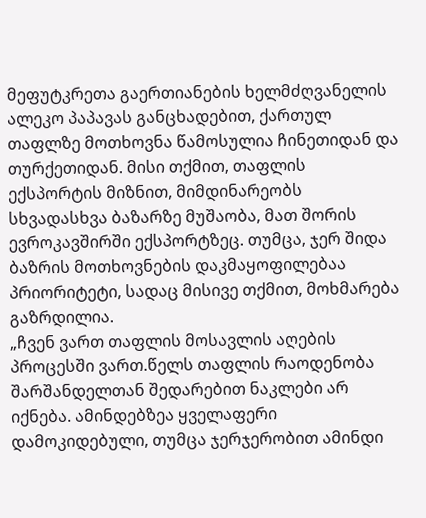მეფუტკრეთა გაერთიანების ხელმძღვანელის ალეკო პაპავას განცხადებით, ქართულ თაფლზე მოთხოვნა წამოსულია ჩინეთიდან და თურქეთიდან. მისი თქმით, თაფლის ექსპორტის მიზნით, მიმდინარეობს სხვადასხვა ბაზარზე მუშაობა, მათ შორის ევროკავშირში ექსპორტზეც. თუმცა, ჯერ შიდა ბაზრის მოთხოვნების დაკმაყოფილებაა პრიორიტეტი, სადაც მისივე თქმით, მოხმარება გაზრდილია.
„ჩვენ ვართ თაფლის მოსავლის აღების პროცესში ვართ.წელს თაფლის რაოდენობა შარშანდელთან შედარებით ნაკლები არ იქნება. ამინდებზეა ყველაფერი დამოკიდებული, თუმცა ჯერჯერობით ამინდი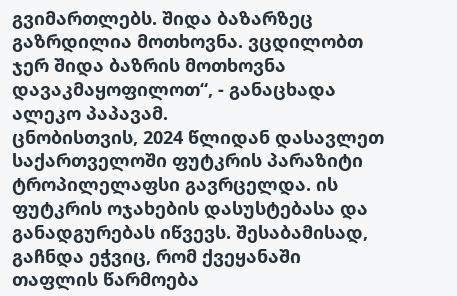გვიმართლებს. შიდა ბაზარზეც გაზრდილია მოთხოვნა. ვცდილობთ ჯერ შიდა ბაზრის მოთხოვნა დავაკმაყოფილოთ“, - განაცხადა ალეკო პაპავამ.
ცნობისთვის, 2024 წლიდან დასავლეთ საქართველოში ფუტკრის პარაზიტი ტროპილელაფსი გავრცელდა. ის ფუტკრის ოჯახების დასუსტებასა და განადგურებას იწვევს. შესაბამისად, გაჩნდა ეჭვიც, რომ ქვეყანაში თაფლის წარმოება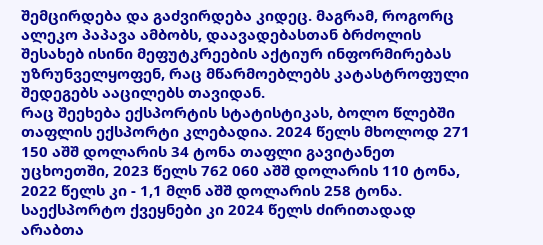შემცირდება და გაძვირდება კიდეც. მაგრამ, როგორც ალეკო პაპავა ამბობს, დაავადებასთან ბრძოლის შესახებ ისინი მეფუტკრეების აქტიურ ინფორმირებას უზრუნველყოფენ, რაც მწარმოებლებს კატასტროფული შედეგებს ააცილებს თავიდან.
რაც შეეხება ექსპორტის სტატისტიკას, ბოლო წლებში თაფლის ექსპორტი კლებადია. 2024 წელს მხოლოდ 271 150 აშშ დოლარის 34 ტონა თაფლი გავიტანეთ უცხოეთში, 2023 წელს 762 060 აშშ დოლარის 110 ტონა, 2022 წელს კი - 1,1 მლნ აშშ დოლარის 258 ტონა.
საექსპორტო ქვეყნები კი 2024 წელს ძირითადად არაბთა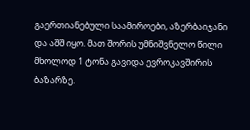გაერთიანებული საამიროები, აზერბაიჯანი და აშშ იყო. მათ შორის უმნიშვნელო წილი მხოლოდ 1 ტონა გავიდა ევროკავშირის ბაზარზე.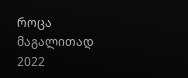როცა მაგალითად 2022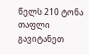წელს 210 ტონა თაფლი გავიტანეთ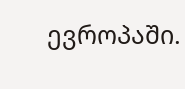ევროპაში.